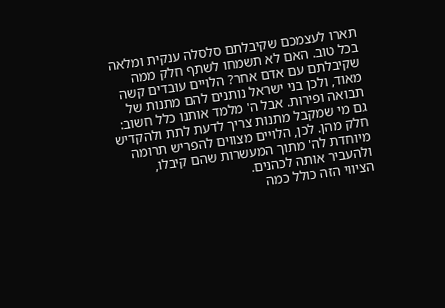תארו לעצמכם שקיבלתם סלסלה ענקית ומלאה בכל טוב. האם לא תשמחו לשתף חלק ממה שקיבלתם עם אדם אחר? הלויים עובדים קשה מאוד, ולכן בני ישראל נותנים להם מתנות של תבואה ופירות. אבל ה' מלמד אותנו כלל חשוב: גם מי שמקבל מתנות צריך לדעת לתת ולהקדיש חלק מהן. לכן, הלויים מצווים להפריש תרומה מיוחדת לה' מתוך המעשרות שהם קיבלו, ולהעביר אותה לכהנים.
הציווי הזה כולל כמה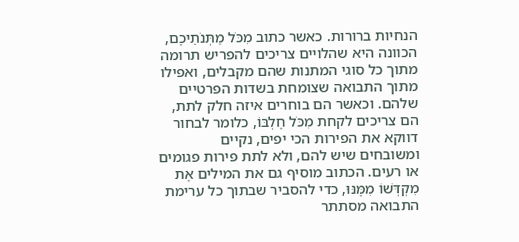הנחיות ברורות. כאשר כתוב מִכֹּל מַתְּנֹתֵיכֶם, הכוונה היא שהלויים צריכים להפריש תרומה מתוך כל סוגי המתנות שהם מקבלים, ואפילו מתוך התבואה שצומחת בשדות הפרטיים שלהם. וכאשר הם בוחרים איזה חלק לתת, הם צריכים לקחת מִכֹּל חֶלְבּוֹ, כלומר לבחור דווקא את הפירות הכי יפים, נקיים ומשובחים שיש להם, ולא לתת פירות פגומים או רעים. הכתוב מוסיף גם את המילים אֶת מִקְדְּשׁוֹ מִמֶּנּוּ, כדי להסביר שבתוך כל ערימת התבואה מסתתר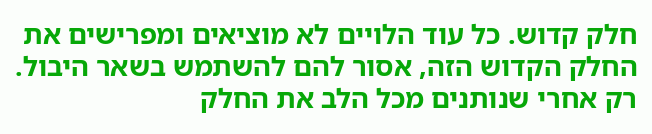חלק קדוש. כל עוד הלויים לא מוציאים ומפרישים את החלק הקדוש הזה, אסור להם להשתמש בשאר היבול. רק אחרי שנותנים מכל הלב את החלק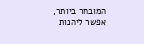המובחר ביותר, אפשר ליהנות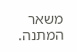משאר המתנה.